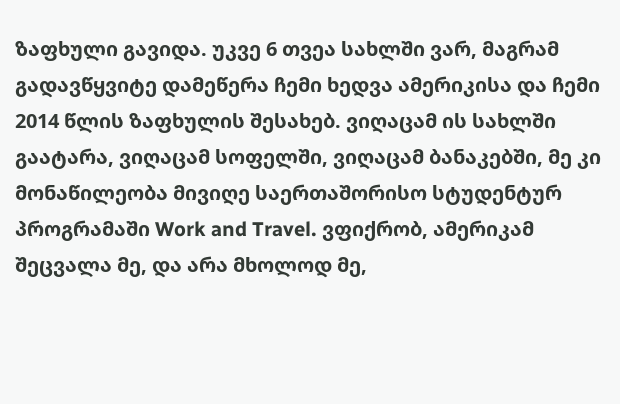ზაფხული გავიდა. უკვე 6 თვეა სახლში ვარ, მაგრამ გადავწყვიტე დამეწერა ჩემი ხედვა ამერიკისა და ჩემი 2014 წლის ზაფხულის შესახებ. ვიღაცამ ის სახლში გაატარა, ვიღაცამ სოფელში, ვიღაცამ ბანაკებში, მე კი მონაწილეობა მივიღე საერთაშორისო სტუდენტურ პროგრამაში Work and Travel. ვფიქრობ, ამერიკამ შეცვალა მე, და არა მხოლოდ მე,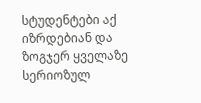სტუდენტები აქ იზრდებიან და ზოგჯერ ყველაზე სერიოზულ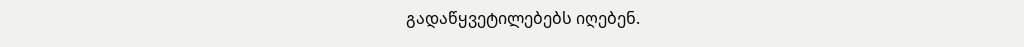გადაწყვეტილებებს იღებენ.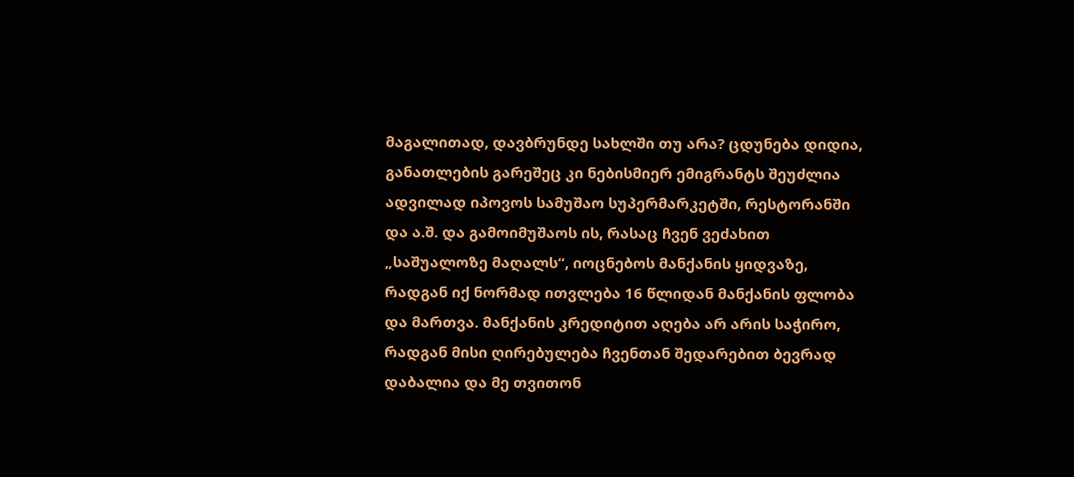მაგალითად, დავბრუნდე სახლში თუ არა? ცდუნება დიდია, განათლების გარეშეც კი ნებისმიერ ემიგრანტს შეუძლია ადვილად იპოვოს სამუშაო სუპერმარკეტში, რესტორანში და ა.შ. და გამოიმუშაოს ის, რასაც ჩვენ ვეძახით „საშუალოზე მაღალს“, იოცნებოს მანქანის ყიდვაზე, რადგან იქ ნორმად ითვლება 16 წლიდან მანქანის ფლობა და მართვა. მანქანის კრედიტით აღება არ არის საჭირო, რადგან მისი ღირებულება ჩვენთან შედარებით ბევრად დაბალია და მე თვითონ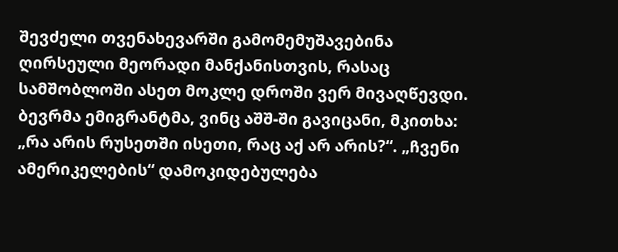შევძელი თვენახევარში გამომემუშავებინა ღირსეული მეორადი მანქანისთვის, რასაც სამშობლოში ასეთ მოკლე დროში ვერ მივაღწევდი. ბევრმა ემიგრანტმა, ვინც აშშ-ში გავიცანი, მკითხა: „რა არის რუსეთში ისეთი, რაც აქ არ არის?“. „ჩვენი ამერიკელების“ დამოკიდებულება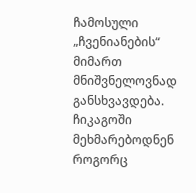ჩამოსული „ჩვენიანების“ მიმართ მნიშვნელოვნად განსხვავდება. ჩიკაგოში მეხმარებოდნენ როგორც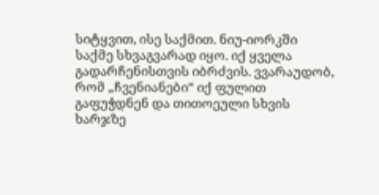სიტყვით, ისე საქმით. ნიუ-იორკში საქმე სხვაგვარად იყო. იქ ყველა გადარჩენისთვის იბრძვის. ვვარაუდობ, რომ „ჩვენიანები“ იქ ფულით გაფუჭდნენ და თითოეული სხვის ხარჯზე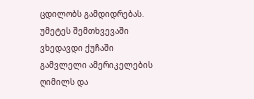ცდილობს გამდიდრებას. უმეტეს შემთხვევაში ვხედავდი ქუჩაში გამვლელი ამერიკელების ღიმილს და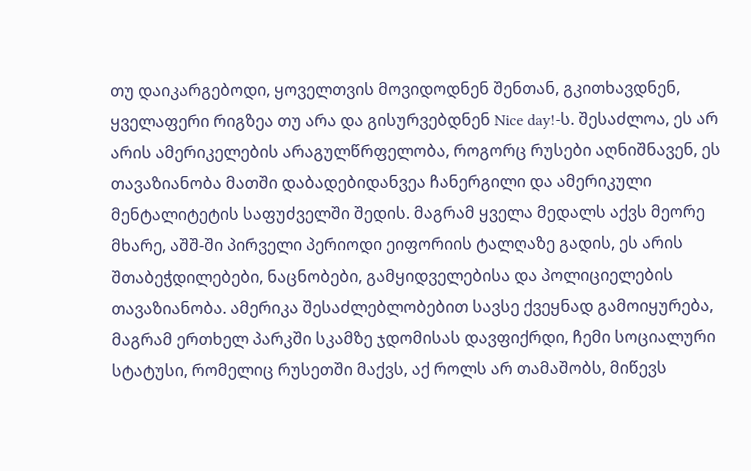თუ დაიკარგებოდი, ყოველთვის მოვიდოდნენ შენთან, გკითხავდნენ, ყველაფერი რიგზეა თუ არა და გისურვებდნენ Nice day!-ს. შესაძლოა, ეს არ არის ამერიკელების არაგულწრფელობა, როგორც რუსები აღნიშნავენ, ეს თავაზიანობა მათში დაბადებიდანვეა ჩანერგილი და ამერიკული მენტალიტეტის საფუძველში შედის. მაგრამ ყველა მედალს აქვს მეორე მხარე, აშშ-ში პირველი პერიოდი ეიფორიის ტალღაზე გადის, ეს არის შთაბეჭდილებები, ნაცნობები, გამყიდველებისა და პოლიციელების თავაზიანობა. ამერიკა შესაძლებლობებით სავსე ქვეყნად გამოიყურება, მაგრამ ერთხელ პარკში სკამზე ჯდომისას დავფიქრდი, ჩემი სოციალური სტატუსი, რომელიც რუსეთში მაქვს, აქ როლს არ თამაშობს, მიწევს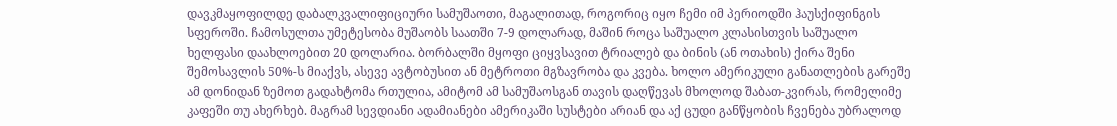დავკმაყოფილდე დაბალკვალიფიციური სამუშაოთი, მაგალითად, როგორიც იყო ჩემი იმ პერიოდში ჰაუსქიფინგის სფეროში. ჩამოსულთა უმეტესობა მუშაობს საათში 7-9 დოლარად, მაშინ როცა საშუალო კლასისთვის საშუალო ხელფასი დაახლოებით 20 დოლარია. ბორბალში მყოფი ციყვსავით ტრიალებ და ბინის (ან ოთახის) ქირა შენი შემოსავლის 50%-ს მიაქვს, ასევე ავტობუსით ან მეტროთი მგზავრობა და კვება. ხოლო ამერიკული განათლების გარეშე ამ დონიდან ზემოთ გადახტომა რთულია, ამიტომ ამ სამუშაოსგან თავის დაღწევას მხოლოდ შაბათ-კვირას, რომელიმე კაფეში თუ ახერხებ. მაგრამ სევდიანი ადამიანები ამერიკაში სუსტები არიან და აქ ცუდი განწყობის ჩვენება უბრალოდ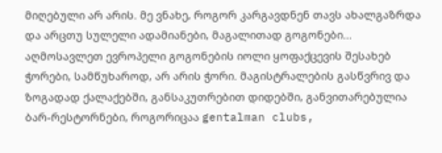მიღებული არ არის. მე ვნახე, როგორ კარგავდნენ თავს ახალგაზრდა და არცთუ სულელი ადამიანები, მაგალითად გოგონები... აღმოსავლეთ ევროპელი გოგონების იოლი ყოფაქცევის შესახებ ჭორები, სამწუხაროდ, არ არის ჭორი. მაგისტრალების გასწვრივ და ზოგადად ქალაქებში, განსაკუთრებით დიდებში, განვითარებულია ბარ-რესტორნები, როგორიცაა gentalman clubs,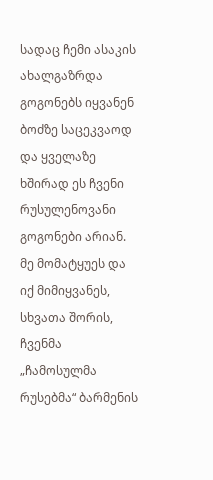სადაც ჩემი ასაკის ახალგაზრდა გოგონებს იყვანენ ბოძზე საცეკვაოდ და ყველაზე ხშირად ეს ჩვენი რუსულენოვანი გოგონები არიან. მე მომატყუეს და იქ მიმიყვანეს, სხვათა შორის, ჩვენმა „ჩამოსულმა რუსებმა“ ბარმენის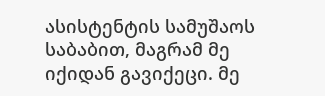ასისტენტის სამუშაოს საბაბით, მაგრამ მე იქიდან გავიქეცი. მე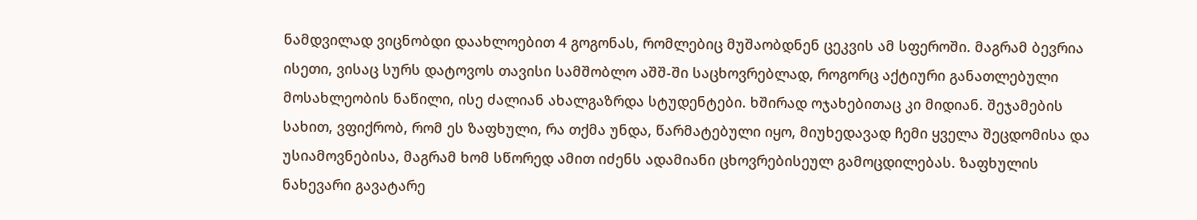ნამდვილად ვიცნობდი დაახლოებით 4 გოგონას, რომლებიც მუშაობდნენ ცეკვის ამ სფეროში. მაგრამ ბევრია ისეთი, ვისაც სურს დატოვოს თავისი სამშობლო აშშ-ში საცხოვრებლად, როგორც აქტიური განათლებული მოსახლეობის ნაწილი, ისე ძალიან ახალგაზრდა სტუდენტები. ხშირად ოჯახებითაც კი მიდიან. შეჯამების სახით, ვფიქრობ, რომ ეს ზაფხული, რა თქმა უნდა, წარმატებული იყო, მიუხედავად ჩემი ყველა შეცდომისა და უსიამოვნებისა, მაგრამ ხომ სწორედ ამით იძენს ადამიანი ცხოვრებისეულ გამოცდილებას. ზაფხულის ნახევარი გავატარე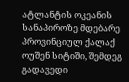ატლანტის ოკეანის სანაპიროზე მდებარე პროვინციულ ქალაქ ოუშენ სიტიში, შემდეგ გადავედი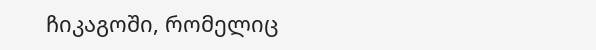ჩიკაგოში, რომელიც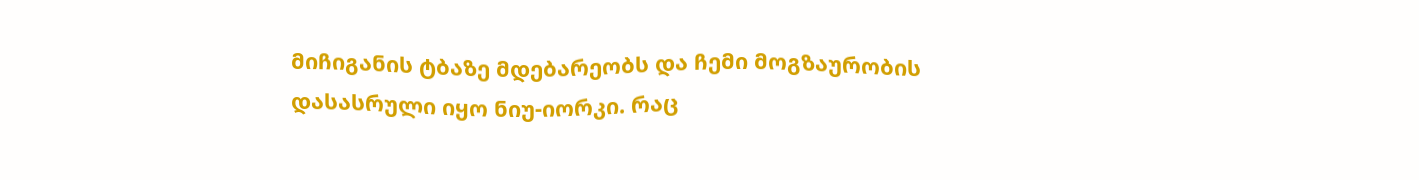მიჩიგანის ტბაზე მდებარეობს და ჩემი მოგზაურობის დასასრული იყო ნიუ-იორკი. რაც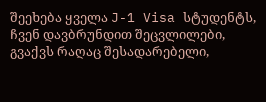შეეხება ყველა J-1 Visa სტუდენტს, ჩვენ დავბრუნდით შეცვლილები, გვაქვს რაღაც შესადარებელი,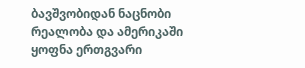ბავშვობიდან ნაცნობი რეალობა და ამერიკაში ყოფნა ერთგვარი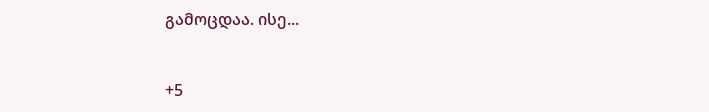გამოცდაა. ისე...


+5